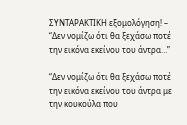ΣΥΝΤΑΡΑΚΤΙΚΗ εξομολόγηση! – “Δεν νομίζω ότι θα ξεχάσω ποτέ την εικόνα εκείνου του άντρα…”

“Δεν νομίζω ότι θα ξεχάσω ποτέ την εικόνα εκείνου του άντρα με την κουκούλα που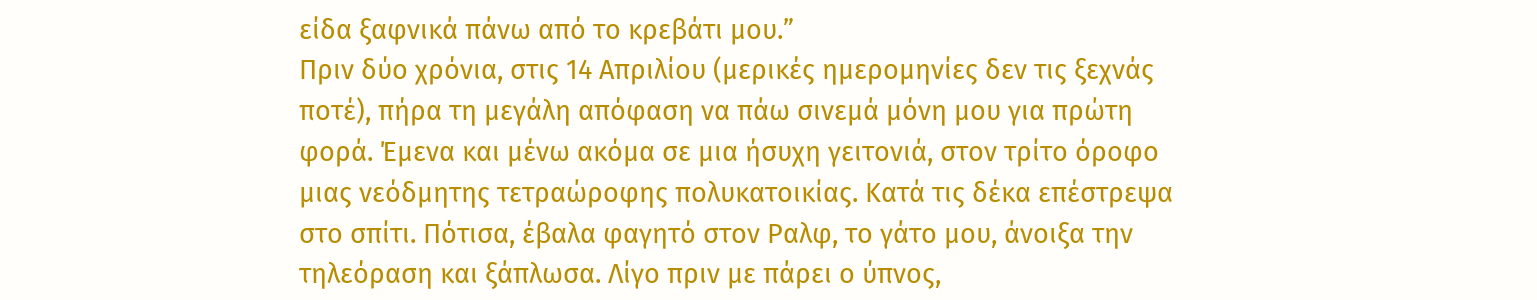είδα ξαφνικά πάνω από το κρεβάτι μου.”
Πριν δύο χρόνια, στις 14 Απριλίου (µερικές ηµεροµηνίες δεν τις ξεχνάς ποτέ), πήρα τη μεγάλη απόφαση να πάω σινεμά μόνη µου για πρώτη φορά. Έμενα και μένω ακόμα σε µια ήσυχη γειτονιά, στον τρίτο όροφο μιας νεόδμητης τετραώροφης πολυκατοικίας. Κατά τις δέκα επέστρεψα στο σπίτι. Πότισα, έβαλα φαγητό στον Ραλφ, το γάτο µου, άνοιξα την τηλεόραση και ξάπλωσα. Λίγο πριν µε πάρει ο ύπνος,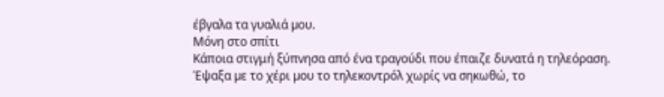έβγαλα τα γυαλιά µου.
Μόνη στο σπίτι
Κάποια στιγμή ξύπνησα από ένα τραγούδι που έπαιζε δυνατά η τηλεόραση. Έψαξα µε το χέρι µου το τηλεκοντρόλ χωρίς να σηκωθώ, το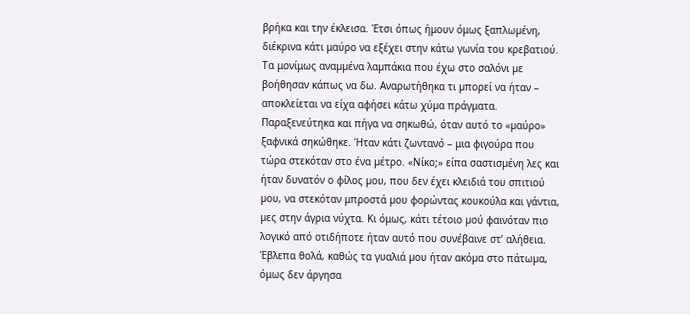βρήκα και την έκλεισα. Έτσι όπως ήμουν όμως ξαπλωµένη, διέκρινα κάτι μαύρο να εξέχει στην κάτω γωνία του κρεβατιού. Τα μονίμως αναµµένα λαµπάκια που έχω στο σαλόνι µε βοήθησαν κάπως να δω. Αναρωτήθηκα τι µπορεί να ήταν – αποκλείεται να είχα αφήσει κάτω χύµα πράγματα.
Παραξενεύτηκα και πήγα να σηκωθώ, όταν αυτό το «µαύρο» ξαφνικά σηκώθηκε. Ήταν κάτι ζωντανό – μια φιγούρα που τώρα στεκόταν στο ένα µέτρο. «Νίκο;» είπα σαστισµένη λες και ήταν δυνατόν ο φίλος µου, που δεν έχει κλειδιά του σπιτιού µου, να στεκόταν μπροστά µου φορώντας κουκούλα και γάντια, µες στην άγρια νύχτα. Κι όμως, κάτι τέτοιο µού φαινόταν πιο λογικό από οτιδήποτε ήταν αυτό που συνέβαινε στ’ αλήθεια.
Έβλεπα θολά, καθώς τα γυαλιά µου ήταν ακόµα στο πάτωµα, όμως δεν άργησα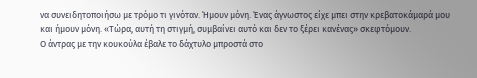να συνειδητοποιήσω με τρόμο τι γινόταν. Ήµουν µόνη. Ένας άγνωστος είχε μπει στην κρεβατοκάµαρά µου και ήµουν µόνη. «Τώρα, αυτή τη στιγμή, συμβαίνει αυτό και δεν το ξέρει κανένας» σκεφτόµουν.
Ο άντρας µε την κουκούλα έβαλε το δάχτυλο μπροστά στο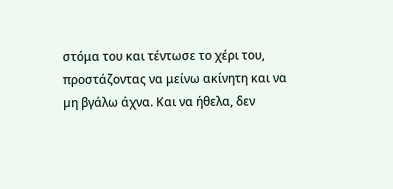στόμα του και τέντωσε το χέρι του, προστάζοντας να μείνω ακίνητη και να µη βγάλω άχνα. Και να ήθελα, δεν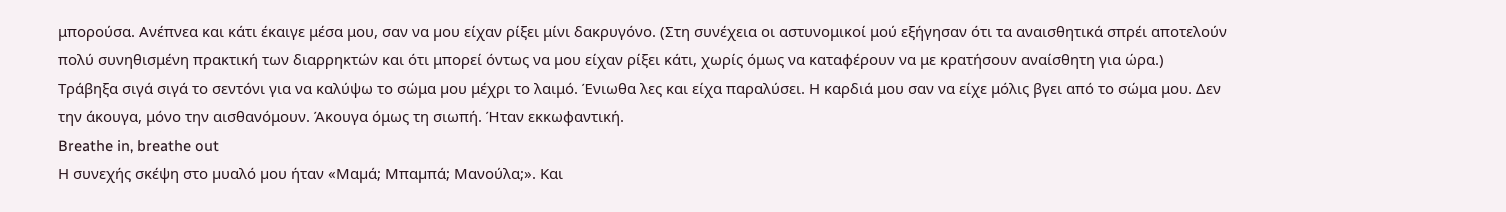μπορούσα. Ανέπνεα και κάτι έκαιγε μέσα μου, σαν να µου είχαν ρίξει μίνι δακρυγόνο. (Στη συνέχεια οι αστυνομικοί μού εξήγησαν ότι τα αναισθητικά σπρέι αποτελούν πολύ συνηθισμένη πρακτική των διαρρηκτών και ότι μπορεί όντως να μου είχαν ρίξει κάτι, χωρίς όμως να καταφέρουν να με κρατήσουν αναίσθητη για ώρα.)
Τράβηξα σιγά σιγά το σεντόνι για να καλύψω το σώμα µου μέχρι το λαιμό. Ένιωθα λες και είχα παραλύσει. Η καρδιά μου σαν να είχε μόλις βγει από το σώμα μου. Δεν την άκουγα, μόνο την αισθανόμουν. Άκουγα όμως τη σιωπή. Ήταν εκκωφαντική.
Breathe in, breathe out
Η συνεχής σκέψη στο µυαλό µου ήταν «Μαµά; Μπαµπά; Μανούλα;». Και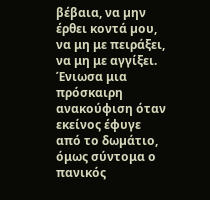βέβαια, να µην έρθει κοντά µου, να μη με πειράξει, να μη με αγγίξει. Ένιωσα μια πρόσκαιρη ανακούφιση όταν εκείνος έφυγε από το δωµάτιο, όμως σύντομα ο πανικός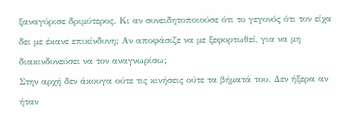ξαναγύρισε δριμύτερος. Κι αν συνειδητοποιούσε ότι το γεγονός ότι τον είχα δει με έκανε επικίνδυνη; Αν αποφάσιζε να με ξεφορτωθεί, για να μη διακινδυνεύσει να τον αναγνωρίσω;
Στην αρχή δεν άκουγα ούτε τις κινήσεις ούτε τα βήματά του. Δεν ήξερα αν ήταν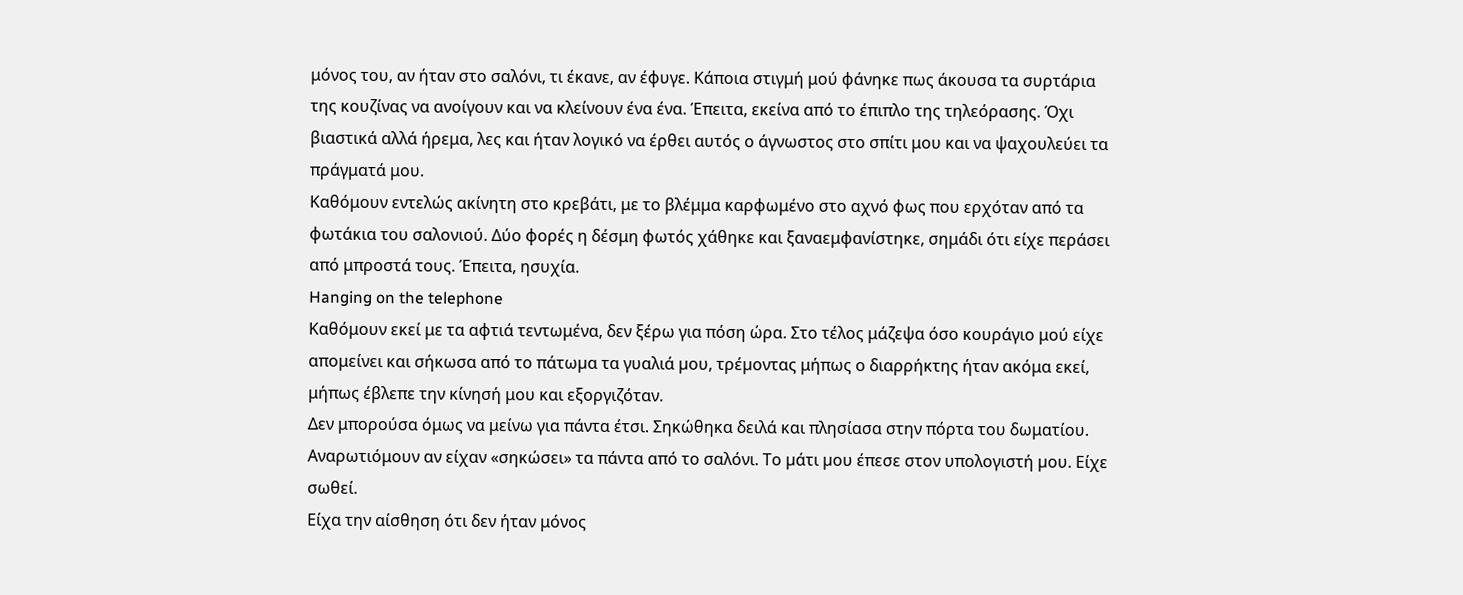μόνος του, αν ήταν στο σαλόνι, τι έκανε, αν έφυγε. Κάποια στιγμή μού φάνηκε πως άκουσα τα συρτάρια της κουζίνας να ανοίγουν και να κλείνουν ένα ένα. Έπειτα, εκείνα από το έπιπλο της τηλεόρασης. Όχι βιαστικά αλλά ήρεμα, λες και ήταν λογικό να έρθει αυτός ο άγνωστος στο σπίτι μου και να ψαχουλεύει τα πράγματά μου.
Καθόμουν εντελώς ακίνητη στο κρεβάτι, με το βλέμμα καρφωμένο στο αχνό φως που ερχόταν από τα φωτάκια του σαλονιού. Δύο φορές η δέσμη φωτός χάθηκε και ξαναεμφανίστηκε, σημάδι ότι είχε περάσει από μπροστά τους. Έπειτα, ησυχία.
Hanging on the telephone
Καθόμουν εκεί με τα αφτιά τεντωμένα, δεν ξέρω για πόση ώρα. Στο τέλος μάζεψα όσο κουράγιο μού είχε απομείνει και σήκωσα από το πάτωµα τα γυαλιά µου, τρέµοντας μήπως ο διαρρήκτης ήταν ακόμα εκεί, μήπως έβλεπε την κίνησή μου και εξοργιζόταν.
Δεν μπορούσα όμως να μείνω για πάντα έτσι. Σηκώθηκα δειλά και πλησίασα στην πόρτα του δωματίου. Αναρωτιόμουν αν είχαν «σηκώσει» τα πάντα από το σαλόνι. Το µάτι µου έπεσε στον υπολογιστή µου. Είχε σωθεί.
Είχα την αίσθηση ότι δεν ήταν μόνος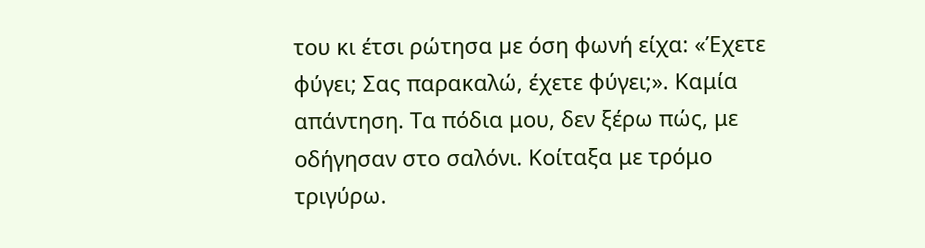του κι έτσι ρώτησα µε όση φωνή είχα: «Έχετε φύγει; Σας παρακαλώ, έχετε φύγει;». Καμία απάντηση. Τα πόδια μου, δεν ξέρω πώς, με οδήγησαν στο σαλόνι. Κοίταξα με τρόμο τριγύρω.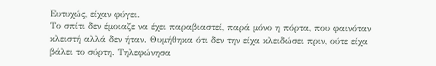Ευτυχώς, είχαν φύγει.
Το σπίτι δεν έµοιαζε να έχει παραβιαστεί, παρά µόνο η πόρτα, που φαινόταν κλειστή αλλά δεν ήταν. Θυµήθηκα ότι δεν την είχα κλειδώσει πριν, ούτε είχα βάλει το σύρτη. Τηλεφώνησα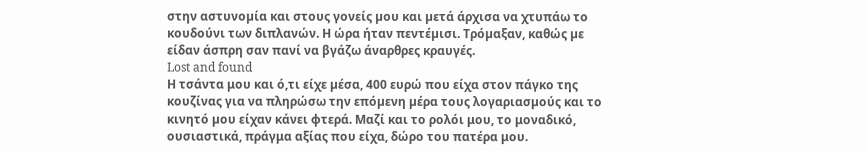στην αστυνοµία και στους γονείς µου και µετά άρχισα να χτυπάω το κουδούνι των διπλανών. Η ώρα ήταν πεντέµισι. Τρόµαξαν, καθώς µε είδαν άσπρη σαν πανί να βγάζω άναρθρες κραυγές.
Lost and found
Η τσάντα μου και ό,τι είχε µέσα, 400 ευρώ που είχα στον πάγκο της κουζίνας για να πληρώσω την επόµενη µέρα τους λογαριασµούς και το κινητό µου είχαν κάνει φτερά. Μαζί και το ρολόι μου, το μοναδικό, ουσιαστικά, πράγμα αξίας που είχα, δώρο του πατέρα μου.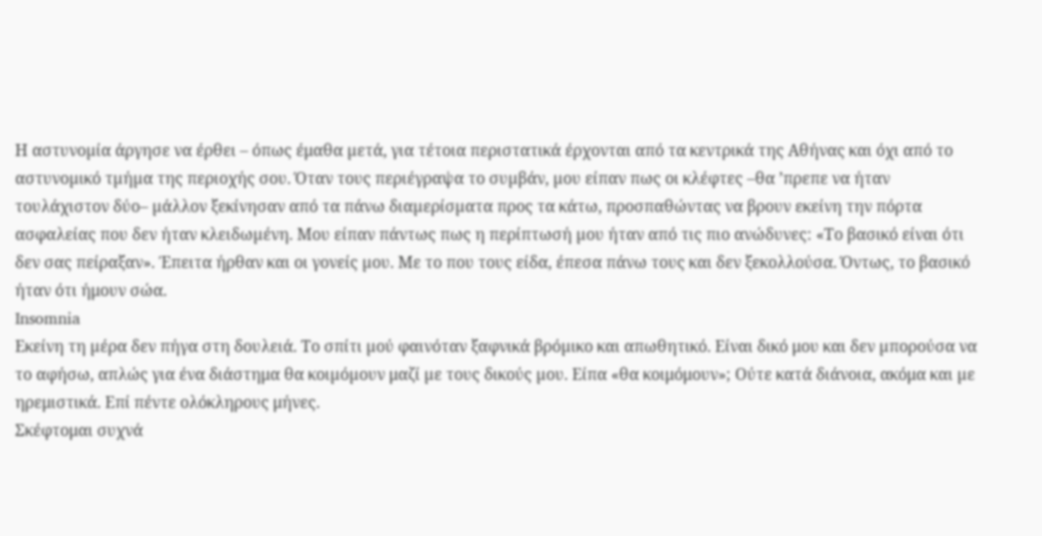Η αστυνοµία άργησε να έρθει – όπως έμαθα µετά, για τέτοια περιστατικά έρχονται από τα κεντρικά της Αθήνας και όχι από το αστυνοµικό τµήµα της περιοχής σου. Όταν τους περιέγραψα το συµβάν, µου είπαν πως οι κλέφτες –θα ’πρεπε να ήταν τουλάχιστον δύο– µάλλον ξεκίνησαν από τα πάνω διαµερίσµατα προς τα κάτω, προσπαθώντας να βρουν εκείνη την πόρτα ασφαλείας που δεν ήταν κλειδωµένη. Μου είπαν πάντως πως η περίπτωσή µου ήταν από τις πιο ανώδυνες: «Το βασικό είναι ότι δεν σας πείραξαν». Έπειτα ήρθαν και οι γονείς µου. Με το που τους είδα, έπεσα πάνω τους και δεν ξεκολλούσα. Όντως, το βασικό ήταν ότι ήμουν σώα.
Insomnia
Εκείνη τη µέρα δεν πήγα στη δουλειά. Το σπίτι µού φαινόταν ξαφνικά βρόµικο και απωθητικό. Είναι δικό μου και δεν µπορούσα να το αφήσω, απλώς για ένα διάστημα θα κοιµόµουν μαζί µε τους δικούς µου. Είπα «θα κοιμόμουν»; Ούτε κατά διάνοια, ακόμα και µε ηρεμιστικά. Επί πέντε ολόκληρους μήνες.
Σκέφτομαι συχνά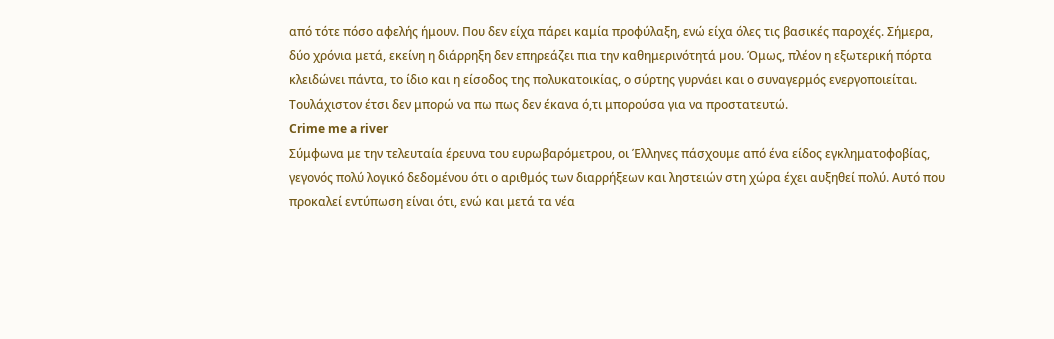από τότε πόσο αφελής ήμουν. Που δεν είχα πάρει καμία προφύλαξη, ενώ είχα όλες τις βασικές παροχές. Σήμερα, δύο χρόνια μετά, εκείνη η διάρρηξη δεν επηρεάζει πια την καθημερινότητά µου. Όμως, πλέον η εξωτερική πόρτα κλειδώνει πάντα, το ίδιο και η είσοδος της πολυκατοικίας, ο σύρτης γυρνάει και ο συναγερμός ενεργοποιείται. Τουλάχιστον έτσι δεν μπορώ να πω πως δεν έκανα ό,τι μπορούσα για να προστατευτώ.
Crime me a river
Σύμφωνα με την τελευταία έρευνα του ευρωβαρόμετρου, οι Έλληνες πάσχουμε από ένα είδος εγκληματοφοβίας, γεγονός πολύ λογικό δεδομένου ότι ο αριθμός των διαρρήξεων και ληστειών στη χώρα έχει αυξηθεί πολύ. Αυτό που προκαλεί εντύπωση είναι ότι, ενώ και μετά τα νέα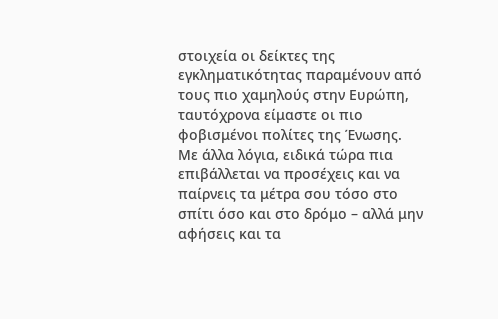στοιχεία οι δείκτες της εγκληματικότητας παραμένουν από τους πιο χαμηλούς στην Ευρώπη, ταυτόχρονα είμαστε οι πιο φοβισμένοι πολίτες της Ένωσης. Με άλλα λόγια, ειδικά τώρα πια επιβάλλεται να προσέχεις και να παίρνεις τα μέτρα σου τόσο στο σπίτι όσο και στο δρόμο – αλλά μην αφήσεις και τα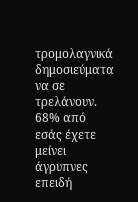τρομολαγνικά δημοσιεύματα να σε τρελάνουν.
68% από εσάς έχετε μείνει άγρυπνες επειδή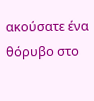ακούσατε ένα θόρυβο στο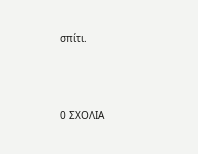σπίτι.






0 ΣΧΟΛΙΑ